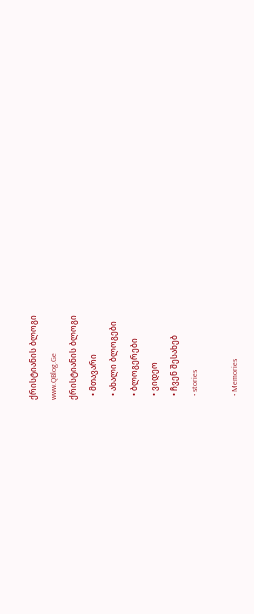ქრისტიანის ბლოგი
www.QBlog.Ge
ქრისტიანის ბლოგი
  • მთავარი
  • ახალი ბლოგები
  • ბლოგერები
  • ვიდეო
  • ჩვენ შესახებ
  • stories

  • Memories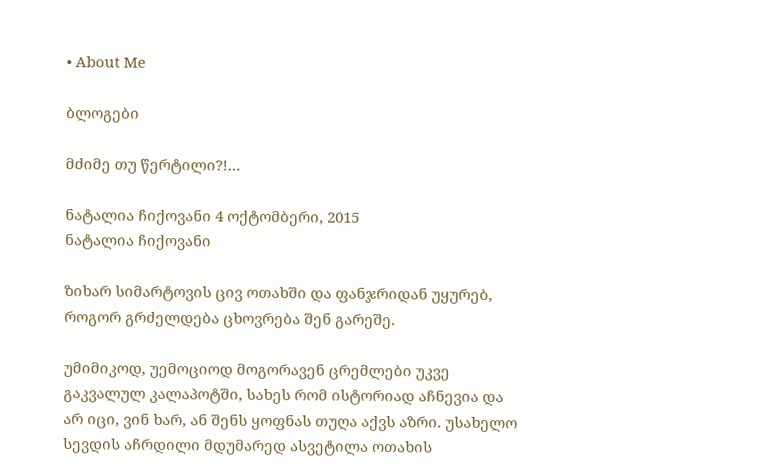• About Me

ბლოგები

მძიმე თუ წერტილი?!…

ნატალია ჩიქოვანი 4 ოქტომბერი, 2015
ნატალია ჩიქოვანი

ზიხარ სიმარტოვის ცივ ოთახში და ფანჯრიდან უყურებ, როგორ გრძელდება ცხოვრება შენ გარეშე.

უმიმიკოდ, უემოციოდ მოგორავენ ცრემლები უკვე გაკვალულ კალაპოტში, სახეს რომ ისტორიად აჩნევია და არ იცი, ვინ ხარ, ან შენს ყოფნას თუღა აქვს აზრი. უსახელო სევდის აჩრდილი მდუმარედ ასვეტილა ოთახის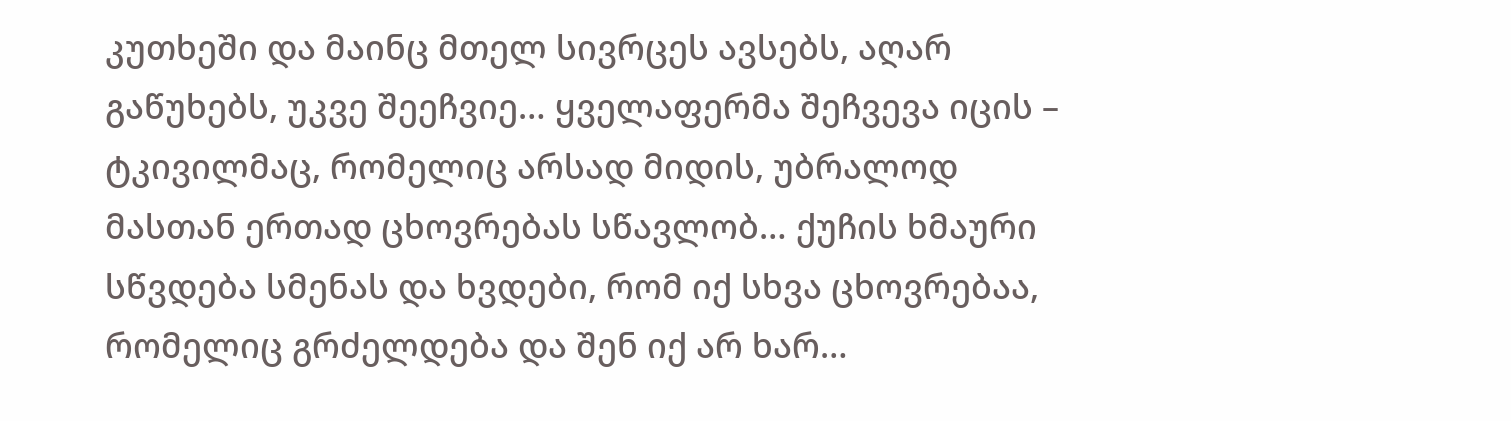კუთხეში და მაინც მთელ სივრცეს ავსებს, აღარ გაწუხებს, უკვე შეეჩვიე… ყველაფერმა შეჩვევა იცის – ტკივილმაც, რომელიც არსად მიდის, უბრალოდ მასთან ერთად ცხოვრებას სწავლობ… ქუჩის ხმაური სწვდება სმენას და ხვდები, რომ იქ სხვა ცხოვრებაა, რომელიც გრძელდება და შენ იქ არ ხარ…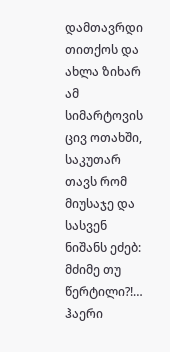დამთავრდი თითქოს და ახლა ზიხარ ამ სიმარტოვის ცივ ოთახში, საკუთარ თავს რომ მიუსაჯე და სასვენ ნიშანს ეძებ: მძიმე თუ წერტილი?!… ჰაერი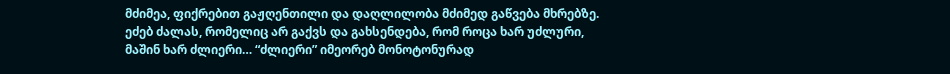მძიმეა, ფიქრებით გაჟღენთილი და დაღლილობა მძიმედ გაწვება მხრებზე. ეძებ ძალას, რომელიც არ გაქვს და გახსენდება, რომ როცა ხარ უძლური, მაშინ ხარ ძლიერი… “ძლიერი” იმეორებ მონოტონურად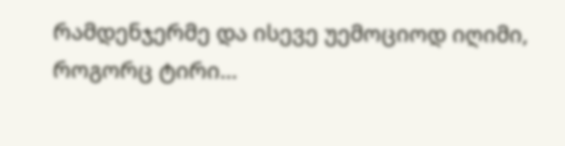რამდენჯერმე და ისევე უემოციოდ იღიმი, როგორც ტირი…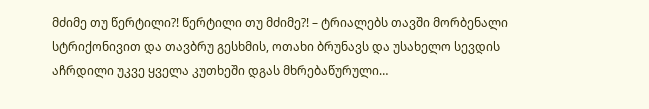მძიმე თუ წერტილი?! წერტილი თუ მძიმე?! – ტრიალებს თავში მორბენალი სტრიქონივით და თავბრუ გესხმის, ოთახი ბრუნავს და უსახელო სევდის აჩრდილი უკვე ყველა კუთხეში დგას მხრებაწურული…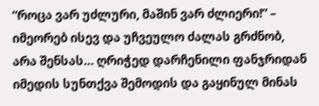“როცა ვარ უძლური, მაშინ ვარ ძლიერი!” – იმეორებ ისევ და უჩვეულო ძალას გრძნობ, არა შენსას… ღრიჭედ დარჩენილი ფანჯრიდან იმედის სუნთქვა შემოდის და გაყინულ მინას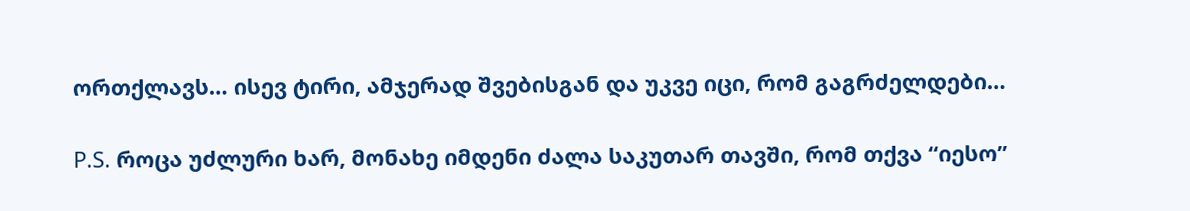ორთქლავს… ისევ ტირი, ამჯერად შვებისგან და უკვე იცი, რომ გაგრძელდები…

P.S. როცა უძლური ხარ, მონახე იმდენი ძალა საკუთარ თავში, რომ თქვა “იესო”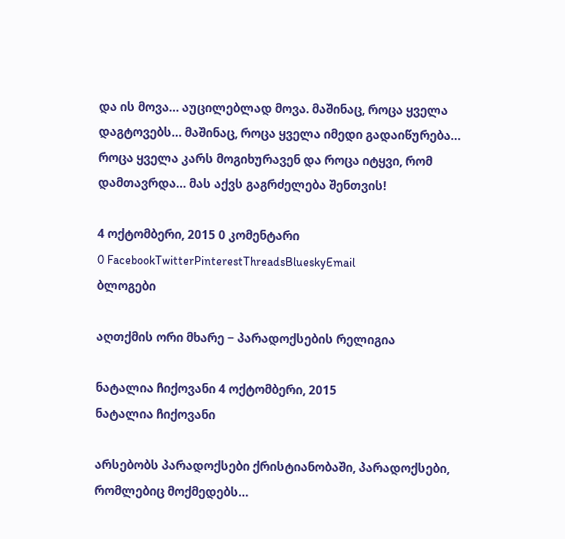და ის მოვა… აუცილებლად მოვა. მაშინაც, როცა ყველა დაგტოვებს… მაშინაც, როცა ყველა იმედი გადაიწურება… როცა ყველა კარს მოგიხურავენ და როცა იტყვი, რომ დამთავრდა… მას აქვს გაგრძელება შენთვის!

4 ოქტომბერი, 2015 0 კომენტარი
0 FacebookTwitterPinterestThreadsBlueskyEmail
ბლოგები

აღთქმის ორი მხარე − პარადოქსების რელიგია

ნატალია ჩიქოვანი 4 ოქტომბერი, 2015
ნატალია ჩიქოვანი

არსებობს პარადოქსები ქრისტიანობაში, პარადოქსები, რომლებიც მოქმედებს…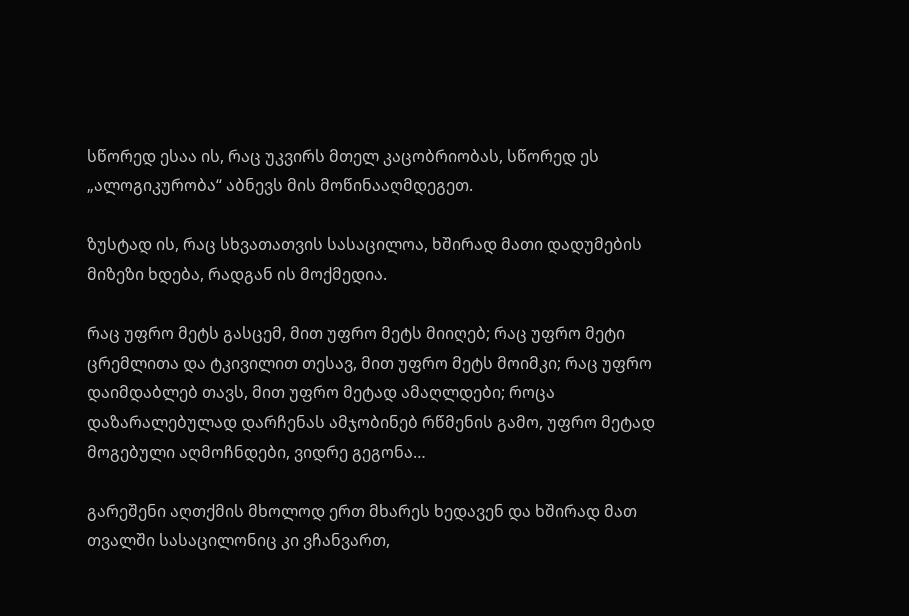სწორედ ესაა ის, რაც უკვირს მთელ კაცობრიობას, სწორედ ეს „ალოგიკურობა“ აბნევს მის მოწინააღმდეგეთ.

ზუსტად ის, რაც სხვათათვის სასაცილოა, ხშირად მათი დადუმების მიზეზი ხდება, რადგან ის მოქმედია.

რაც უფრო მეტს გასცემ, მით უფრო მეტს მიიღებ; რაც უფრო მეტი ცრემლითა და ტკივილით თესავ, მით უფრო მეტს მოიმკი; რაც უფრო დაიმდაბლებ თავს, მით უფრო მეტად ამაღლდები; როცა დაზარალებულად დარჩენას ამჯობინებ რწმენის გამო, უფრო მეტად მოგებული აღმოჩნდები, ვიდრე გეგონა…

გარეშენი აღთქმის მხოლოდ ერთ მხარეს ხედავენ და ხშირად მათ თვალში სასაცილონიც კი ვჩანვართ,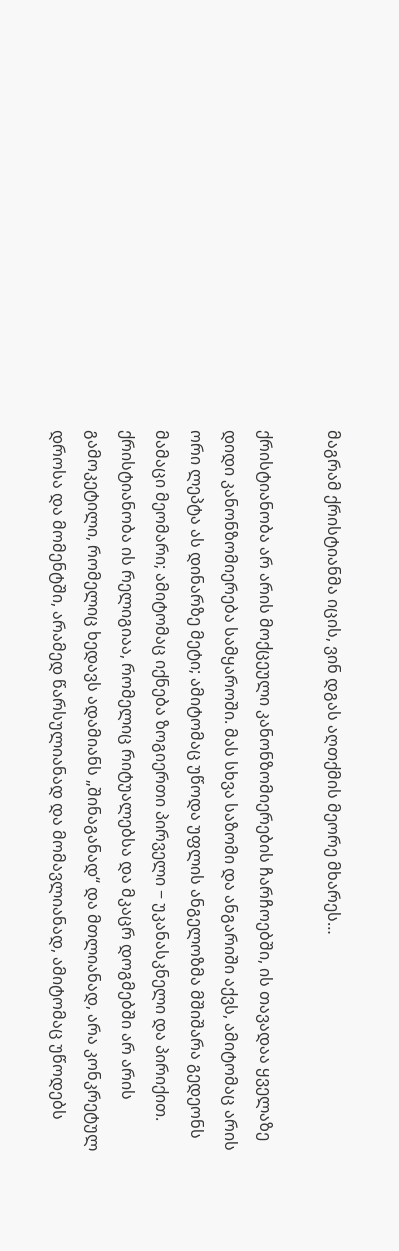მაგრამ ქრისტიანმა იცის, ვინ დგას აღთქმის მეორე მხარეს…

ქრისტიანობა არ არის მოქცეული კანონზომიერების ჩარჩოებში, ის თავადაა ყველაზე დიდი კანონზომიერება სამყაროში. მას სხვა საზომი და ანგარიში აქვს, ამიტომაც არის ორი ლეპტა ას დინარზე მეტი; ამიტომაც უწოდა უფლის ანგელოზმა მშიშარა გედეონს მამაცი მეომარი; ამიტომაც იქნება ზოგიერთი პირველი − უკანასკნელი და პირიქით. ქრისტიანობა ის რელიგიაა, რომელიც რიტუალებსა და მკაცრ დოგმებში არ არის გამოკეტილი, რომელიც ხედავს ადამიანს „შინაგანად“ და მთლიანად, არა კონკრეტულ დროსა და მომენტში, არამედ წარსულიანად და მომავლიანად, ამიტომაც უწოდებს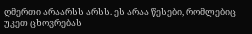ღმერთი არაარსს არსს. ეს არაა წესები, რომლებიც უკეთ ცხოვრებას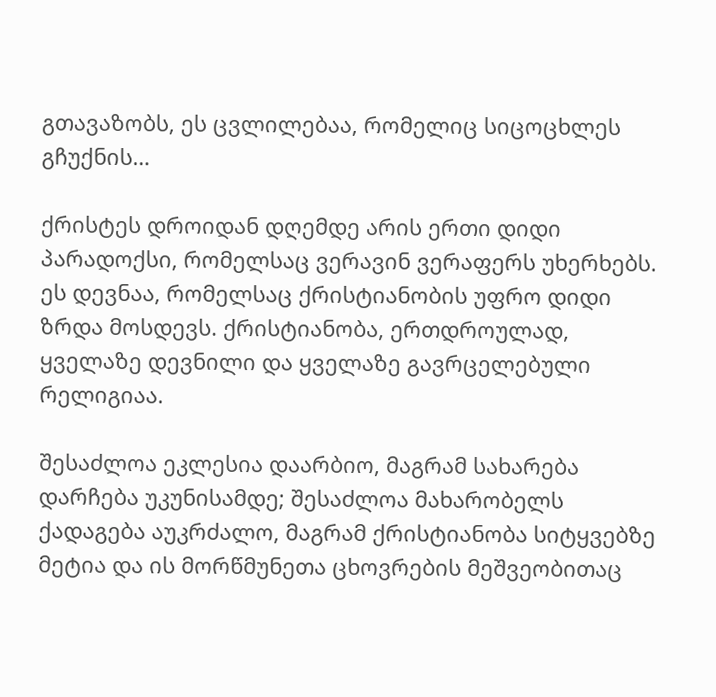გთავაზობს, ეს ცვლილებაა, რომელიც სიცოცხლეს გჩუქნის…

ქრისტეს დროიდან დღემდე არის ერთი დიდი პარადოქსი, რომელსაც ვერავინ ვერაფერს უხერხებს. ეს დევნაა, რომელსაც ქრისტიანობის უფრო დიდი ზრდა მოსდევს. ქრისტიანობა, ერთდროულად, ყველაზე დევნილი და ყველაზე გავრცელებული რელიგიაა.

შესაძლოა ეკლესია დაარბიო, მაგრამ სახარება დარჩება უკუნისამდე; შესაძლოა მახარობელს ქადაგება აუკრძალო, მაგრამ ქრისტიანობა სიტყვებზე მეტია და ის მორწმუნეთა ცხოვრების მეშვეობითაც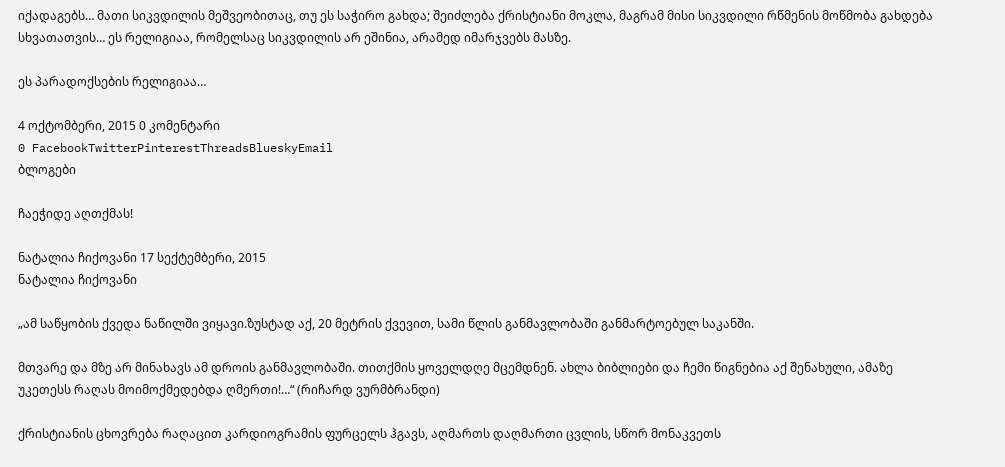იქადაგებს… მათი სიკვდილის მეშვეობითაც, თუ ეს საჭირო გახდა; შეიძლება ქრისტიანი მოკლა, მაგრამ მისი სიკვდილი რწმენის მოწმობა გახდება სხვათათვის… ეს რელიგიაა, რომელსაც სიკვდილის არ ეშინია, არამედ იმარჯვებს მასზე.

ეს პარადოქსების რელიგიაა…

4 ოქტომბერი, 2015 0 კომენტარი
0 FacebookTwitterPinterestThreadsBlueskyEmail
ბლოგები

ჩაეჭიდე აღთქმას!

ნატალია ჩიქოვანი 17 სექტემბერი, 2015
ნატალია ჩიქოვანი

„ამ საწყობის ქვედა ნაწილში ვიყავი.ზუსტად აქ, 20 მეტრის ქვევით, სამი წლის განმავლობაში განმარტოებულ საკანში.

მთვარე და მზე არ მინახავს ამ დროის განმავლობაში. თითქმის ყოველდღე მცემდნენ. ახლა ბიბლიები და ჩემი წიგნებია აქ შენახული, ამაზე უკეთესს რაღას მოიმოქმედებდა ღმერთი!…“ (რიჩარდ ვურმბრანდი)

ქრისტიანის ცხოვრება რაღაცით კარდიოგრამის ფურცელს ჰგავს, აღმართს დაღმართი ცვლის, სწორ მონაკვეთს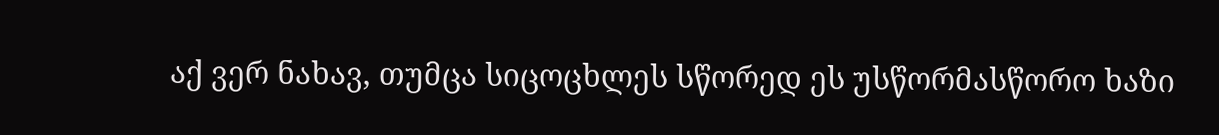აქ ვერ ნახავ, თუმცა სიცოცხლეს სწორედ ეს უსწორმასწორო ხაზი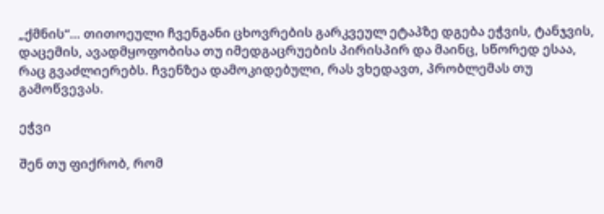„ქმნის“… თითოეული ჩვენგანი ცხოვრების გარკვეულ ეტაპზე დგება ეჭვის, ტანჯვის, დაცემის, ავადმყოფობისა თუ იმედგაცრუების პირისპირ და მაინც, სწორედ ესაა, რაც გვაძლიერებს. ჩვენზეა დამოკიდებული, რას ვხედავთ, პრობლემას თუ გამოწვევას.

ეჭვი

შენ თუ ფიქრობ, რომ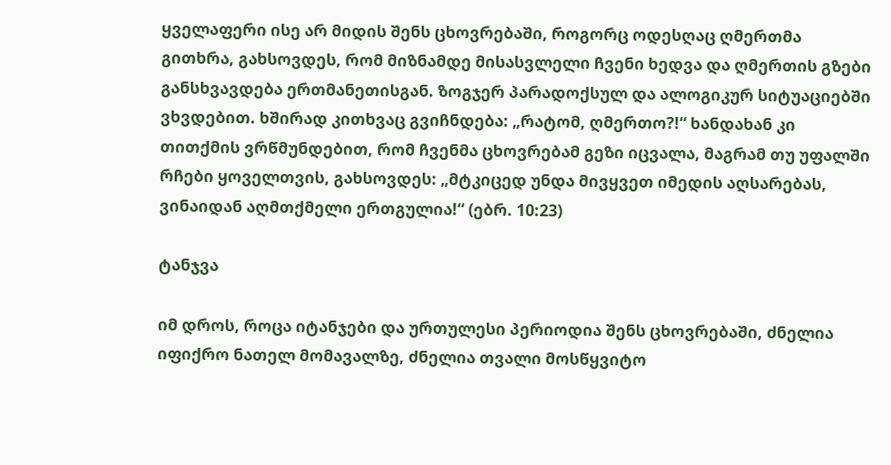ყველაფერი ისე არ მიდის შენს ცხოვრებაში, როგორც ოდესღაც ღმერთმა გითხრა, გახსოვდეს, რომ მიზნამდე მისასვლელი ჩვენი ხედვა და ღმერთის გზები განსხვავდება ერთმანეთისგან. ზოგჯერ პარადოქსულ და ალოგიკურ სიტუაციებში ვხვდებით. ხშირად კითხვაც გვიჩნდება: „რატომ, ღმერთო?!“ ხანდახან კი თითქმის ვრწმუნდებით, რომ ჩვენმა ცხოვრებამ გეზი იცვალა, მაგრამ თუ უფალში რჩები ყოველთვის, გახსოვდეს: „მტკიცედ უნდა მივყვეთ იმედის აღსარებას, ვინაიდან აღმთქმელი ერთგულია!“ (ებრ. 10:23)

ტანჯვა

იმ დროს, როცა იტანჯები და ურთულესი პერიოდია შენს ცხოვრებაში, ძნელია იფიქრო ნათელ მომავალზე, ძნელია თვალი მოსწყვიტო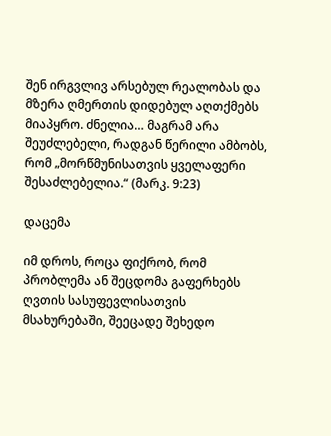შენ ირგვლივ არსებულ რეალობას და მზერა ღმერთის დიდებულ აღთქმებს მიაპყრო. ძნელია… მაგრამ არა შეუძლებელი, რადგან წერილი ამბობს, რომ „მორწმუნისათვის ყველაფერი შესაძლებელია.“ (მარკ. 9:23)

დაცემა

იმ დროს, როცა ფიქრობ, რომ პრობლემა ან შეცდომა გაფერხებს ღვთის სასუფევლისათვის მსახურებაში, შეეცადე შეხედო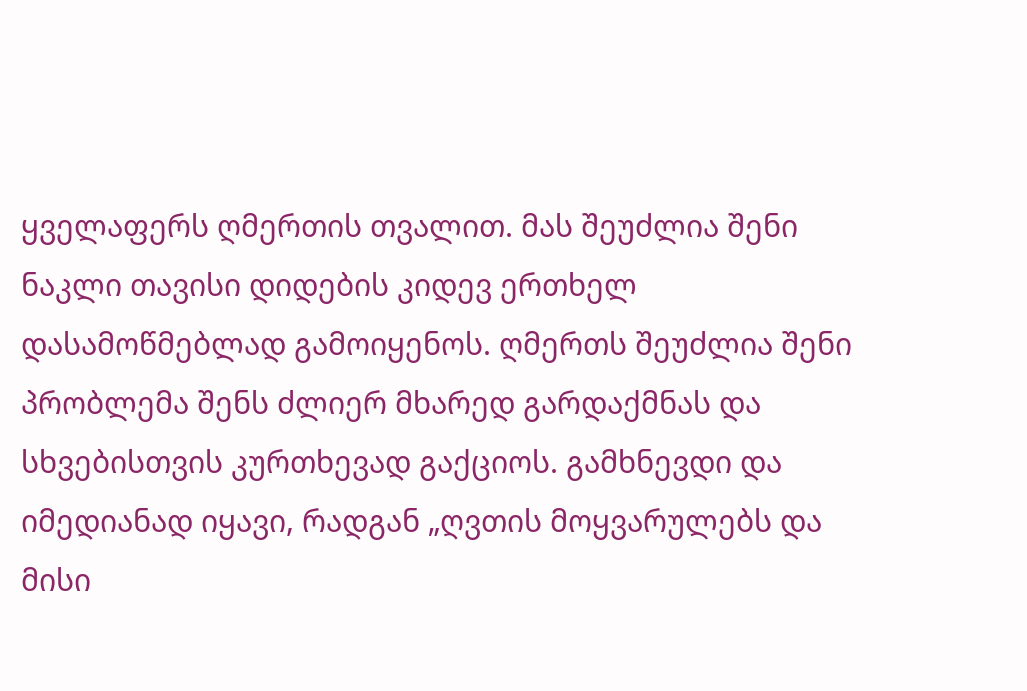ყველაფერს ღმერთის თვალით. მას შეუძლია შენი ნაკლი თავისი დიდების კიდევ ერთხელ დასამოწმებლად გამოიყენოს. ღმერთს შეუძლია შენი პრობლემა შენს ძლიერ მხარედ გარდაქმნას და სხვებისთვის კურთხევად გაქციოს. გამხნევდი და იმედიანად იყავი, რადგან „ღვთის მოყვარულებს და მისი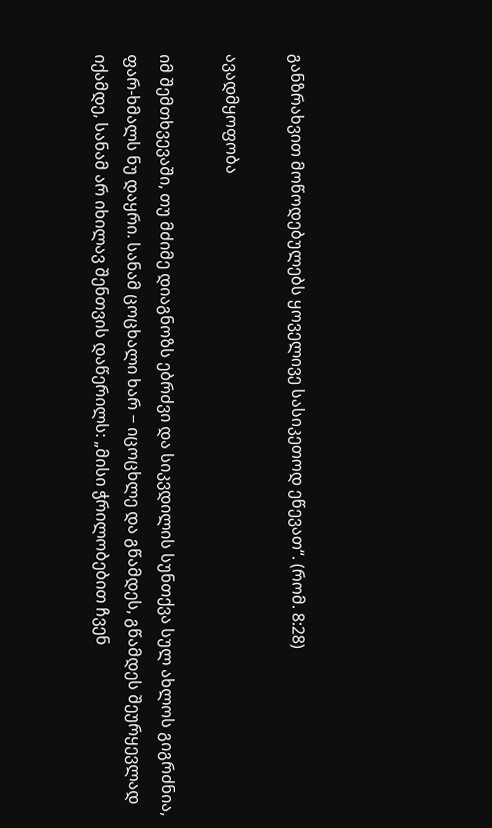განზრახვით მოწოდებულებს ყოველივე სასიკეთოდ ეწევათ“. (რომ. 8:28)

ავადმყოფობა

იმ შემთხვევაში, თუ მძიმე დიაგნოზს ებრძვი და სიკვდილის სუნთქვა სულ ახლოს გიგრძნია, ფარ-ხმალს ნუ დაყრი. სანამ ცოცხალი ხარ − იცოცხლე და გწამდეს, გწამდეს შეურყევლად იქამდე, სანამ არ იხილავ შენთვის დაწერილს: „მისი ჭრილობებით ჩვენ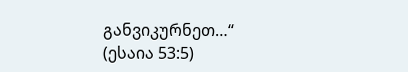განვიკურნეთ…“ (ესაია 53:5)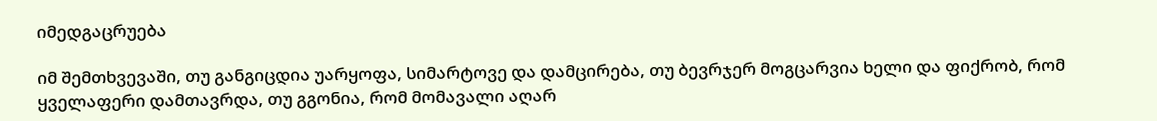იმედგაცრუება

იმ შემთხვევაში, თუ განგიცდია უარყოფა, სიმარტოვე და დამცირება, თუ ბევრჯერ მოგცარვია ხელი და ფიქრობ, რომ ყველაფერი დამთავრდა, თუ გგონია, რომ მომავალი აღარ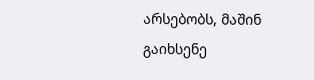არსებობს, მაშინ გაიხსენე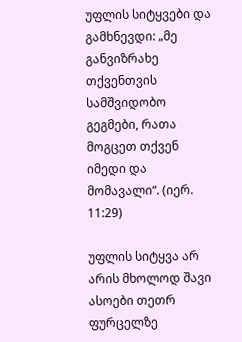უფლის სიტყვები და გამხნევდი: „მე განვიზრახე თქვენთვის სამშვიდობო გეგმები, რათა მოგცეთ თქვენ იმედი და მომავალი“. (იერ. 11:29)

უფლის სიტყვა არ არის მხოლოდ შავი ასოები თეთრ ფურცელზე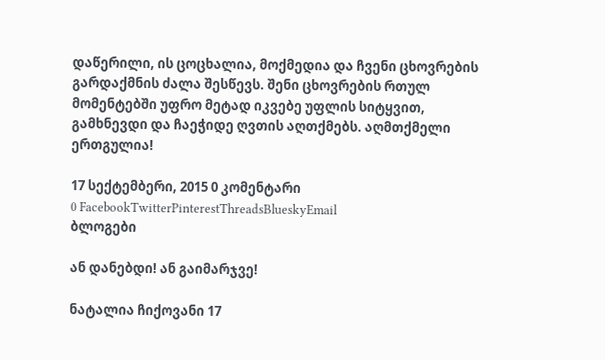დაწერილი, ის ცოცხალია, მოქმედია და ჩვენი ცხოვრების გარდაქმნის ძალა შესწევს. შენი ცხოვრების რთულ მომენტებში უფრო მეტად იკვებე უფლის სიტყვით, გამხნევდი და ჩაეჭიდე ღვთის აღთქმებს. აღმთქმელი ერთგულია!

17 სექტემბერი, 2015 0 კომენტარი
0 FacebookTwitterPinterestThreadsBlueskyEmail
ბლოგები

ან დანებდი! ან გაიმარჯვე!

ნატალია ჩიქოვანი 17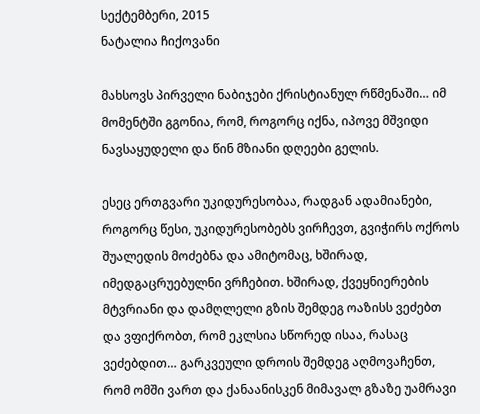სექტემბერი, 2015
ნატალია ჩიქოვანი

მახსოვს პირველი ნაბიჯები ქრისტიანულ რწმენაში… იმ მომენტში გგონია, რომ, როგორც იქნა, იპოვე მშვიდი ნავსაყუდელი და წინ მზიანი დღეები გელის.

ესეც ერთგვარი უკიდურესობაა, რადგან ადამიანები, როგორც წესი, უკიდურესობებს ვირჩევთ, გვიჭირს ოქროს შუალედის მოძებნა და ამიტომაც, ხშირად, იმედგაცრუებულნი ვრჩებით. ხშირად, ქვეყნიერების მტვრიანი და დამღლელი გზის შემდეგ ოაზისს ვეძებთ და ვფიქრობთ, რომ ეკლსია სწორედ ისაა, რასაც ვეძებდით… გარკვეული დროის შემდეგ აღმოვაჩენთ, რომ ომში ვართ და ქანაანისკენ მიმავალ გზაზე უამრავი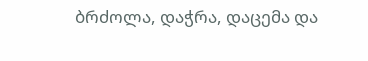ბრძოლა, დაჭრა, დაცემა და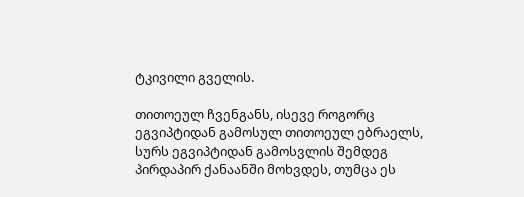ტკივილი გველის.

თითოეულ ჩვენგანს, ისევე როგორც ეგვიპტიდან გამოსულ თითოეულ ებრაელს, სურს ეგვიპტიდან გამოსვლის შემდეგ პირდაპირ ქანაანში მოხვდეს, თუმცა ეს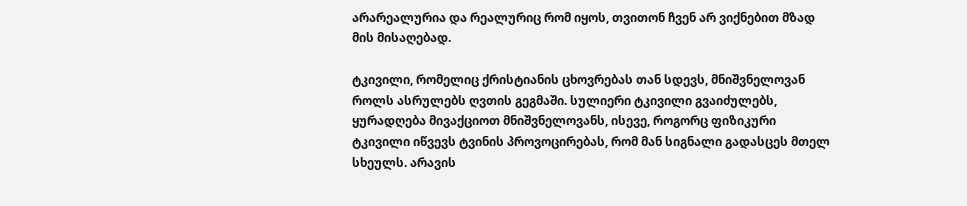არარეალურია და რეალურიც რომ იყოს, თვითონ ჩვენ არ ვიქნებით მზად მის მისაღებად.

ტკივილი, რომელიც ქრისტიანის ცხოვრებას თან სდევს, მნიშვნელოვან როლს ასრულებს ღვთის გეგმაში. სულიერი ტკივილი გვაიძულებს, ყურადღება მივაქციოთ მნიშვნელოვანს, ისევე, როგორც ფიზიკური ტკივილი იწვევს ტვინის პროვოცირებას, რომ მან სიგნალი გადასცეს მთელ სხეულს. არავის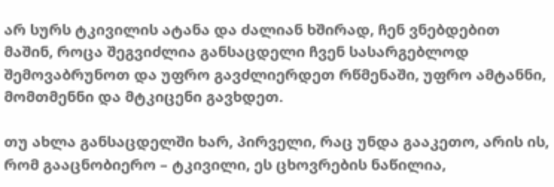არ სურს ტკივილის ატანა და ძალიან ხშირად, ჩენ ვნებდებით მაშინ, როცა შეგვიძლია განსაცდელი ჩვენ სასარგებლოდ შემოვაბრუნოთ და უფრო გავძლიერდეთ რწმენაში, უფრო ამტანნი, მომთმენნი და მტკიცენი გავხდეთ.

თუ ახლა განსაცდელში ხარ, პირველი, რაც უნდა გააკეთო, არის ის, რომ გააცნობიერო – ტკივილი, ეს ცხოვრების ნაწილია,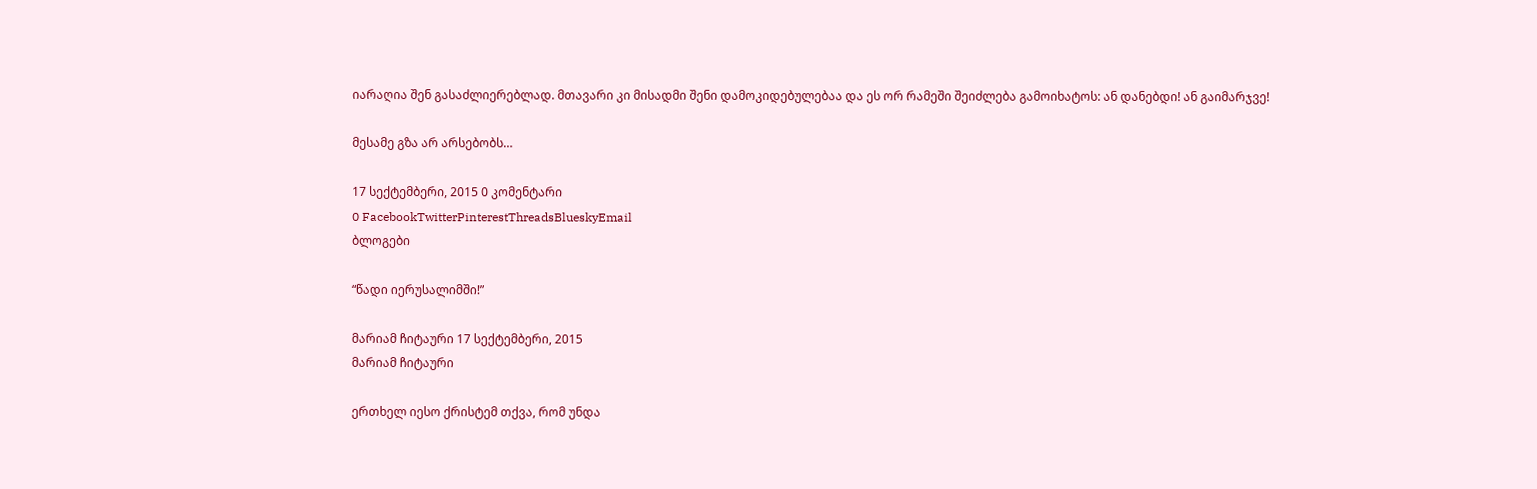იარაღია შენ გასაძლიერებლად. მთავარი კი მისადმი შენი დამოკიდებულებაა და ეს ორ რამეში შეიძლება გამოიხატოს: ან დანებდი! ან გაიმარჯვე!

მესამე გზა არ არსებობს…

17 სექტემბერი, 2015 0 კომენტარი
0 FacebookTwitterPinterestThreadsBlueskyEmail
ბლოგები

“წადი იერუსალიმში!”

მარიამ ჩიტაური 17 სექტემბერი, 2015
მარიამ ჩიტაური

ერთხელ იესო ქრისტემ თქვა, რომ უნდა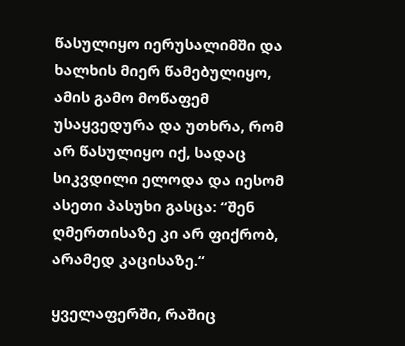წასულიყო იერუსალიმში და ხალხის მიერ წამებულიყო, ამის გამო მოწაფემ უსაყვედურა და უთხრა, რომ არ წასულიყო იქ, სადაც სიკვდილი ელოდა და იესომ ასეთი პასუხი გასცა: “შენ ღმერთისაზე კი არ ფიქრობ, არამედ კაცისაზე.“

ყველაფერში, რაშიც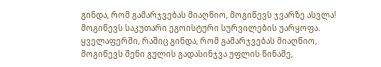გინდა, რომ გამარჯვებას მიაღწიო, მოგიწევს ჯვარზე ასვლა! მოგიწევს საკუთარი ეგოისტური სურვილების უარყოფა. ყველაფერში, რაშიც გინდა, რომ გამარჯვებას მიაღწიო, მოგიწევს შენი გულის გადასინჯვა უფლის წინაშე,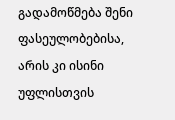გადამოწმება შენი ფასეულობებისა, არის კი ისინი უფლისთვის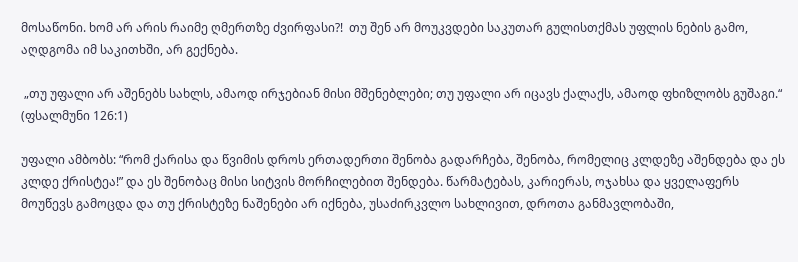მოსაწონი. ხომ არ არის რაიმე ღმერთზე ძვირფასი?!  თუ შენ არ მოუკვდები საკუთარ გულისთქმას უფლის ნების გამო, აღდგომა იმ საკითხში, არ გექნება.

 „თუ უფალი არ აშენებს სახლს, ამაოდ ირჯებიან მისი მშენებლები; თუ უფალი არ იცავს ქალაქს, ამაოდ ფხიზლობს გუშაგი.“  (ფსალმუნი 126:1)

უფალი ამბობს: “რომ ქარისა და წვიმის დროს ერთადერთი შენობა გადარჩება, შენობა, რომელიც კლდეზე აშენდება და ეს კლდე ქრისტეა!” და ეს შენობაც მისი სიტვის მორჩილებით შენდება. წარმატებას, კარიერას, ოჯახსა და ყველაფერს მოუწევს გამოცდა და თუ ქრისტეზე ნაშენები არ იქნება, უსაძირკვლო სახლივით, დროთა განმავლობაში,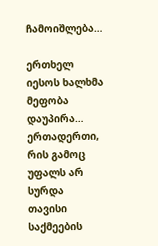ჩამოიშლება…

ერთხელ იესოს ხალხმა მეფობა  დაუპირა… ერთადერთი, რის გამოც უფალს არ სურდა თავისი საქმეების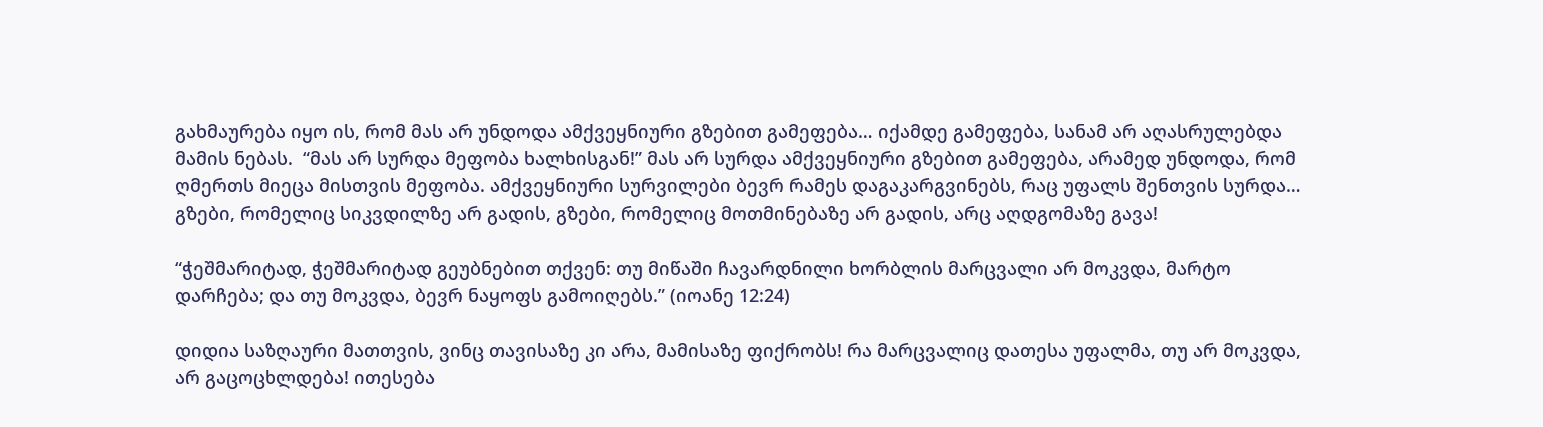გახმაურება იყო ის, რომ მას არ უნდოდა ამქვეყნიური გზებით გამეფება… იქამდე გამეფება, სანამ არ აღასრულებდა მამის ნებას.  “მას არ სურდა მეფობა ხალხისგან!” მას არ სურდა ამქვეყნიური გზებით გამეფება, არამედ უნდოდა, რომ ღმერთს მიეცა მისთვის მეფობა. ამქვეყნიური სურვილები ბევრ რამეს დაგაკარგვინებს, რაც უფალს შენთვის სურდა… გზები, რომელიც სიკვდილზე არ გადის, გზები, რომელიც მოთმინებაზე არ გადის, არც აღდგომაზე გავა!

“ჭეშმარიტად, ჭეშმარიტად გეუბნებით თქვენ: თუ მიწაში ჩავარდნილი ხორბლის მარცვალი არ მოკვდა, მარტო დარჩება; და თუ მოკვდა, ბევრ ნაყოფს გამოიღებს.” (იოანე 12:24)

დიდია საზღაური მათთვის, ვინც თავისაზე კი არა, მამისაზე ფიქრობს! რა მარცვალიც დათესა უფალმა, თუ არ მოკვდა, არ გაცოცხლდება! ითესება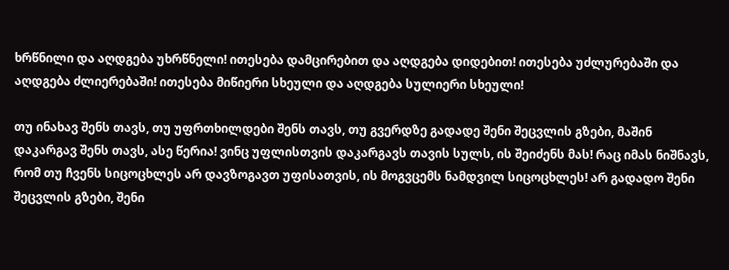ხრწნილი და აღდგება უხრწნელი! ითესება დამცირებით და აღდგება დიდებით! ითესება უძლურებაში და აღდგება ძლიერებაში! ითესება მიწიერი სხეული და აღდგება სულიერი სხეული!

თუ ინახავ შენს თავს, თუ უფრთხილდები შენს თავს, თუ გვერდზე გადადე შენი შეცვლის გზები, მაშინ დაკარგავ შენს თავს, ასე წერია! ვინც უფლისთვის დაკარგავს თავის სულს, ის შეიძენს მას! რაც იმას ნიშნავს, რომ თუ ჩვენს სიცოცხლეს არ დავზოგავთ უფისათვის, ის მოგვცემს ნამდვილ სიცოცხლეს! არ გადადო შენი შეცვლის გზები, შენი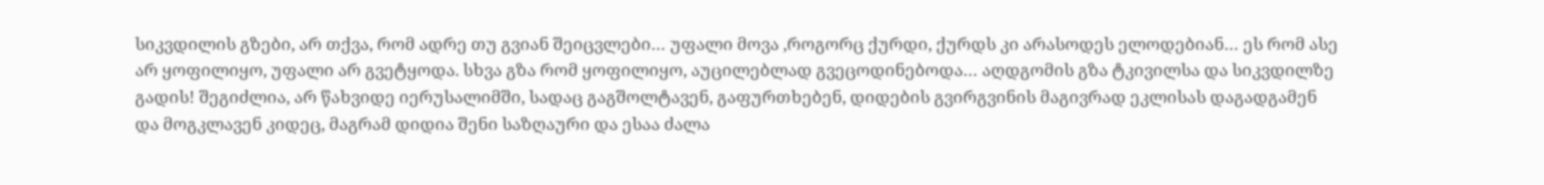სიკვდილის გზები, არ თქვა, რომ ადრე თუ გვიან შეიცვლები… უფალი მოვა ,როგორც ქურდი, ქურდს კი არასოდეს ელოდებიან… ეს რომ ასე არ ყოფილიყო, უფალი არ გვეტყოდა. სხვა გზა რომ ყოფილიყო, აუცილებლად გვეცოდინებოდა… აღდგომის გზა ტკივილსა და სიკვდილზე გადის! შეგიძლია, არ წახვიდე იერუსალიმში, სადაც გაგშოლტავენ, გაფურთხებენ, დიდების გვირგვინის მაგივრად ეკლისას დაგადგამენ და მოგკლავენ კიდეც, მაგრამ დიდია შენი საზღაური და ესაა ძალა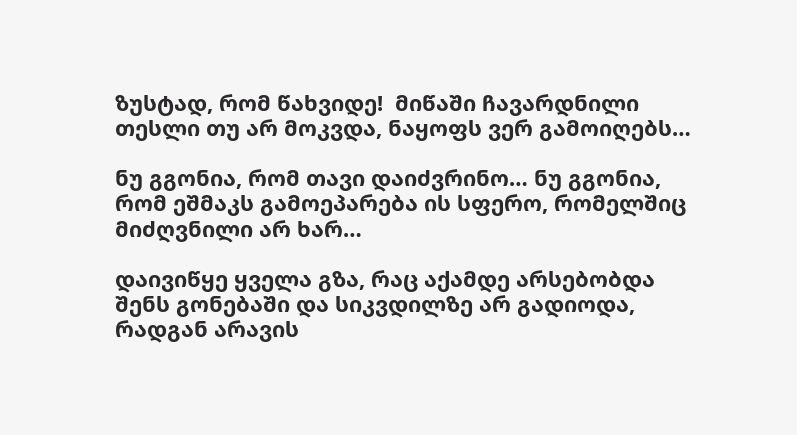ზუსტად, რომ წახვიდე!  მიწაში ჩავარდნილი თესლი თუ არ მოკვდა, ნაყოფს ვერ გამოიღებს…

ნუ გგონია, რომ თავი დაიძვრინო… ნუ გგონია, რომ ეშმაკს გამოეპარება ის სფერო, რომელშიც მიძღვნილი არ ხარ…

დაივიწყე ყველა გზა, რაც აქამდე არსებობდა შენს გონებაში და სიკვდილზე არ გადიოდა, რადგან არავის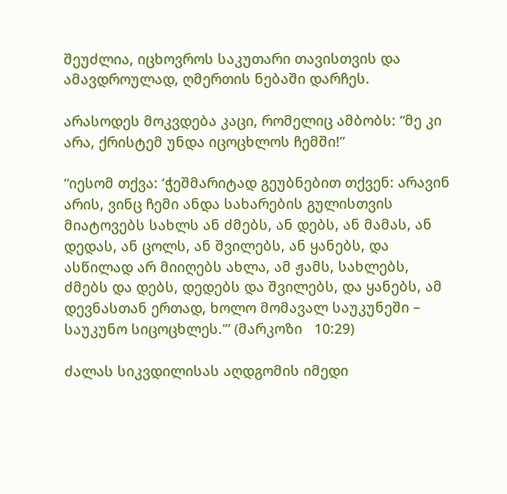შეუძლია, იცხოვროს საკუთარი თავისთვის და ამავდროულად, ღმერთის ნებაში დარჩეს.

არასოდეს მოკვდება კაცი, რომელიც ამბობს: “მე კი არა, ქრისტემ უნდა იცოცხლოს ჩემში!”

“იესომ თქვა: ‘ჭეშმარიტად გეუბნებით თქვენ: არავინ არის, ვინც ჩემი ანდა სახარების გულისთვის მიატოვებს სახლს ან ძმებს, ან დებს, ან მამას, ან დედას, ან ცოლს, ან შვილებს, ან ყანებს, და ასწილად არ მიიღებს ახლა, ამ ჟამს, სახლებს, ძმებს და დებს, დედებს და შვილებს, და ყანებს, ამ დევნასთან ერთად, ხოლო მომავალ საუკუნეში – საუკუნო სიცოცხლეს.'” (მარკოზი   10:29)

ძალას სიკვდილისას აღდგომის იმედი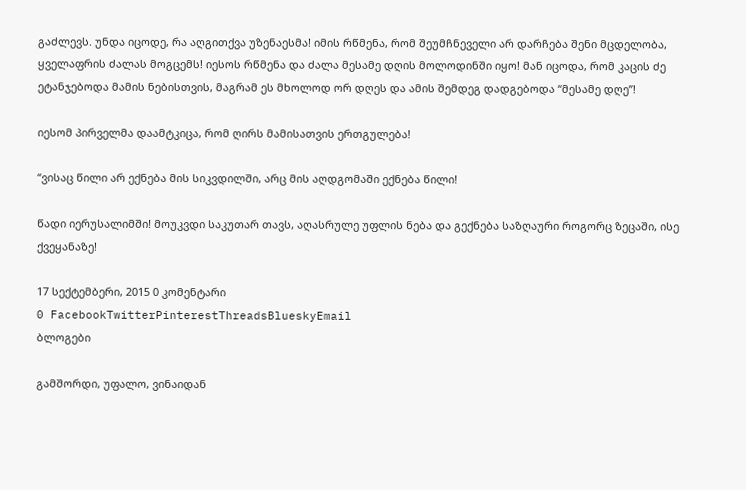გაძლევს. უნდა იცოდე, რა აღგითქვა უზენაესმა! იმის რწმენა, რომ შეუმჩნეველი არ დარჩება შენი მცდელობა, ყველაფრის ძალას მოგცემს! იესოს რწმენა და ძალა მესამე დღის მოლოდინში იყო! მან იცოდა, რომ კაცის ძე ეტანჯებოდა მამის ნებისთვის, მაგრამ ეს მხოლოდ ორ დღეს და ამის შემდეგ დადგებოდა “მესამე დღე”!

იესომ პირველმა დაამტკიცა, რომ ღირს მამისათვის ერთგულება!

“ვისაც წილი არ ექნება მის სიკვდილში, არც მის აღდგომაში ექნება წილი!

წადი იერუსალიმში! მოუკვდი საკუთარ თავს, აღასრულე უფლის ნება და გექნება საზღაური როგორც ზეცაში, ისე ქვეყანაზე!

17 სექტემბერი, 2015 0 კომენტარი
0 FacebookTwitterPinterestThreadsBlueskyEmail
ბლოგები

გამშორდი, უფალო, ვინაიდან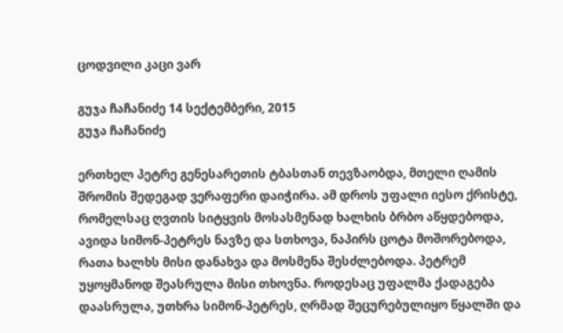ცოდვილი კაცი ვარ

გუჯა ჩაჩანიძე 14 სექტემბერი, 2015
გუჯა ჩაჩანიძე

ერთხელ პეტრე გენესარეთის ტბასთან თევზაობდა, მთელი ღამის შრომის შედეგად ვერაფერი დაიჭირა. ამ დროს უფალი იესო ქრისტე, რომელსაც ღვთის სიტყვის მოსასმენად ხალხის ბრბო აწყდებოდა, ავიდა სიმონ-პეტრეს ნავზე და სთხოვა, ნაპირს ცოტა მოშორებოდა, რათა ხალხს მისი დანახვა და მოსმენა შესძლებოდა. პეტრემ უყოყმანოდ შეასრულა მისი თხოვნა. როდესაც უფალმა ქადაგება დაასრულა, უთხრა სიმონ-პეტრეს, ღრმად შეცურებულიყო წყალში და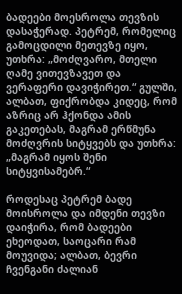ბადეები მოესროლა თევზის დასაჭერად. პეტრემ, რომელიც გამოცდილი მეთევზე იყო, უთხრა: „მოძღვარო, მთელი ღამე ვითევზავეთ და ვერაფერი დავიჭირეთ.“ გულში, ალბათ, ფიქრობდა კიდეც, რომ აზრიც არ ჰქონდა ამის გაკეთებას, მაგრამ ერწმუნა მოძღვრის სიტყვებს და უთხრა: „მაგრამ იყოს შენი სიტყვისამებრ.“

როდესაც პეტრემ ბადე მოისროლა და იმდენი თევზი დაიჭირა, რომ ბადეები ეხეოდათ, საოცარი რამ მოუვიდა; ალბათ, ბევრი ჩვენგანი ძალიან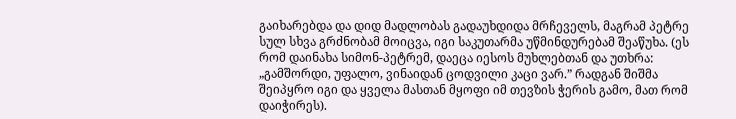გაიხარებდა და დიდ მადლობას გადაუხდიდა მრჩეველს, მაგრამ პეტრე სულ სხვა გრძნობამ მოიცვა, იგი საკუთარმა უწმინდურებამ შეაწუხა. (ეს რომ დაინახა სიმონ-პეტრემ, დაეცა იესოს მუხლებთან და უთხრა: „გამშორდი, უფალო, ვინაიდან ცოდვილი კაცი ვარ.” რადგან შიშმა შეიპყრო იგი და ყველა მასთან მყოფი იმ თევზის ჭერის გამო, მათ რომ დაიჭირეს).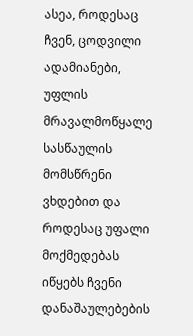ასეა, როდესაც ჩვენ, ცოდვილი ადამიანები, უფლის მრავალმოწყალე სასწაულის მომსწრენი ვხდებით და როდესაც უფალი მოქმედებას იწყებს ჩვენი დანაშაულებების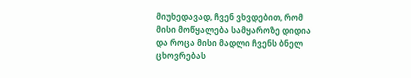მიუხედავად, ჩვენ ვხვდებით, რომ მისი მოწყალება სამყაროზე დიდია და როცა მისი მადლი ჩვენს ბნელ ცხოვრებას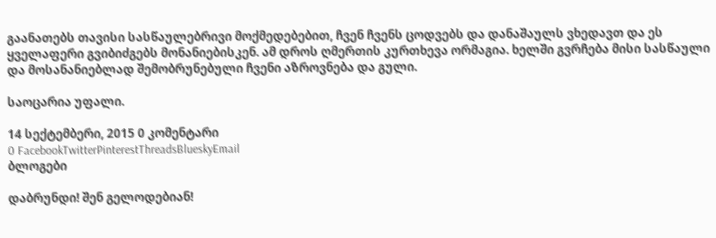გაანათებს თავისი სასწაულებრივი მოქმედებებით, ჩვენ ჩვენს ცოდვებს და დანაშაულს ვხედავთ და ეს ყველაფერი გვიბიძგებს მონანიებისკენ. ამ დროს ღმერთის კურთხევა ორმაგია. ხელში გვრჩება მისი სასწაული და მოსანანიებლად შემობრუნებული ჩვენი აზროვნება და გული.

საოცარია უფალი.

14 სექტემბერი, 2015 0 კომენტარი
0 FacebookTwitterPinterestThreadsBlueskyEmail
ბლოგები

დაბრუნდი! შენ გელოდებიან!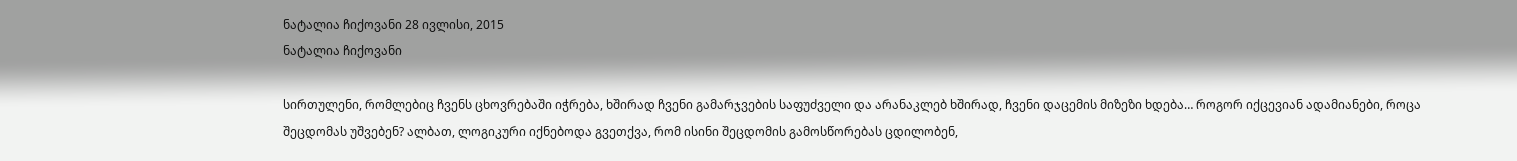ნატალია ჩიქოვანი 28 ივლისი, 2015
ნატალია ჩიქოვანი

სირთულენი, რომლებიც ჩვენს ცხოვრებაში იჭრება, ხშირად ჩვენი გამარჯვების საფუძველი და არანაკლებ ხშირად, ჩვენი დაცემის მიზეზი ხდება… როგორ იქცევიან ადამიანები, როცა შეცდომას უშვებენ? ალბათ, ლოგიკური იქნებოდა გვეთქვა, რომ ისინი შეცდომის გამოსწორებას ცდილობენ,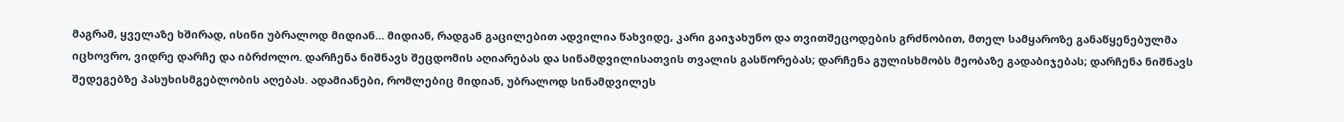მაგრამ, ყველაზე ხშირად, ისინი უბრალოდ მიდიან… მიდიან, რადგან გაცილებით ადვილია წახვიდე, კარი გაიჯახუნო და თვითშეცოდების გრძნობით, მთელ სამყაროზე განაწყენებულმა იცხოვრო, ვიდრე დარჩე და იბრძოლო. დარჩენა ნიშნავს შეცდომის აღიარებას და სინამდვილისათვის თვალის გასწორებას; დარჩენა გულისხმობს მეობაზე გადაბიჯებას; დარჩენა ნიშნავს შედეგებზე პასუხისმგებლობის აღებას. ადამიანები, რომლებიც მიდიან, უბრალოდ სინამდვილეს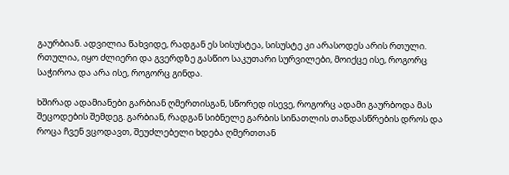გაურბიან. ადვილია წახვიდე, რადგან ეს სისუსტეა, სისუსტე კი არასოდეს არის რთული. რთულია, იყო ძლიერი და გვერდზე გასწიო საკუთარი სურვილები, მოიქცე ისე, როგორც საჭიროა და არა ისე, როგორც გინდა.

ხშირად ადამიანები გარბიან ღმერთისგან, სწორედ ისევე, როგორც ადამი გაურბოდა მას შეცოდების შემდეგ. გარბიან, რადგან სიბნელე გარბის სინათლის თანდასწრების დროს და როცა ჩვენ ვცოდავთ, შეუძლებელი ხდება ღმერთთან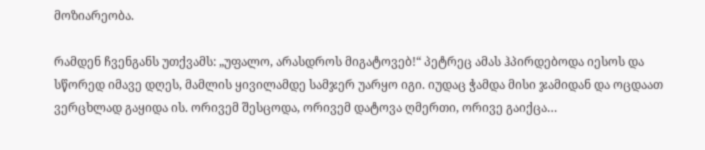მოზიარეობა.

რამდენ ჩვენგანს უთქვამს: „უფალო, არასდროს მიგატოვებ!“ პეტრეც ამას ჰპირდებოდა იესოს და სწორედ იმავე დღეს, მამლის ყივილამდე სამჯერ უარყო იგი. იუდაც ჭამდა მისი ჯამიდან და ოცდაათ ვერცხლად გაყიდა ის. ორივემ შესცოდა, ორივემ დატოვა ღმერთი, ორივე გაიქცა…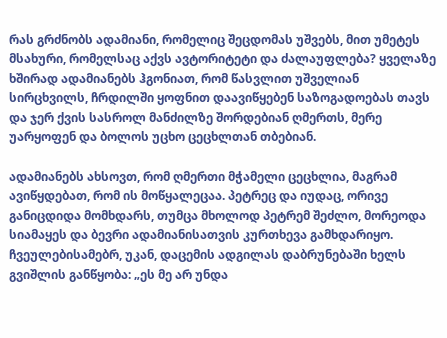რას გრძნობს ადამიანი, რომელიც შეცდომას უშვებს, მით უმეტეს მსახური, რომელსაც აქვს ავტორიტეტი და ძალაუფლება? ყველაზე ხშირად ადამიანებს ჰგონიათ, რომ წასვლით უშველიან სირცხვილს, ჩრდილში ყოფნით დაავიწყებენ საზოგადოებას თავს და ჯერ ქვის სასროლ მანძილზე შორდებიან ღმერთს, მერე უარყოფენ და ბოლოს უცხო ცეცხლთან თბებიან.

ადამიანებს ახსოვთ, რომ ღმერთი მჭამელი ცეცხლია, მაგრამ ავიწყდებათ, რომ ის მოწყალეცაა. პეტრეც და იუდაც, ორივე განიცდიდა მომხდარს, თუმცა მხოლოდ პეტრემ შეძლო, მორეოდა სიამაყეს და ბევრი ადამიანისათვის კურთხევა გამხდარიყო. ჩვეულებისამებრ, უკან, დაცემის ადგილას დაბრუნებაში ხელს გვიშლის განწყობა: „ეს მე არ უნდა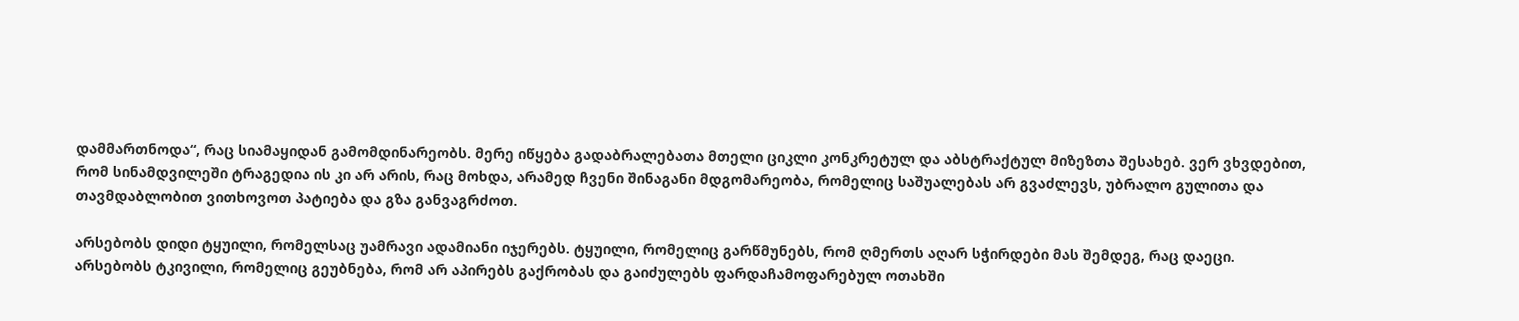დამმართნოდა“, რაც სიამაყიდან გამომდინარეობს. მერე იწყება გადაბრალებათა მთელი ციკლი კონკრეტულ და აბსტრაქტულ მიზეზთა შესახებ. ვერ ვხვდებით, რომ სინამდვილეში ტრაგედია ის კი არ არის, რაც მოხდა, არამედ ჩვენი შინაგანი მდგომარეობა, რომელიც საშუალებას არ გვაძლევს, უბრალო გულითა და თავმდაბლობით ვითხოვოთ პატიება და გზა განვაგრძოთ.

არსებობს დიდი ტყუილი, რომელსაც უამრავი ადამიანი იჯერებს. ტყუილი, რომელიც გარწმუნებს, რომ ღმერთს აღარ სჭირდები მას შემდეგ, რაც დაეცი.
არსებობს ტკივილი, რომელიც გეუბნება, რომ არ აპირებს გაქრობას და გაიძულებს ფარდაჩამოფარებულ ოთახში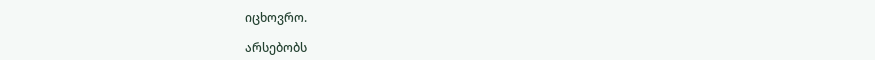იცხოვრო.

არსებობს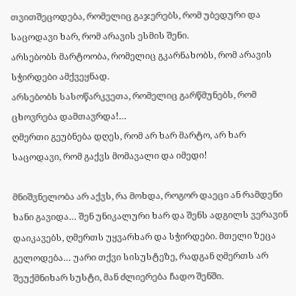თვითშეცოდება, რომელიც გაჯერებს, რომ უბედური და საცოდავი ხარ, რომ არავის ესმის შენი.
არსებობს მარტოობა, რომელიც გკარნახობს, რომ არავის სჭირდები ამქვეყნად.
არსებობს სასოწარკვეთა, რომელიც გარწმუნებს, რომ ცხოვრება დამთავრდა!…
ღმერთი გეუბნება დღეს, რომ არ ხარ მარტო, არ ხარ საცოდავი, რომ გაქვს მომავალი და იმედი!

მნიშვნელობა არ აქვს, რა მოხდა, როგორ დაეცი ან რამდენი ხანი გავიდა… შენ უნიკალური ხარ და შენს ადგილს ვერავინ დაიკავებს, ღმერთს უყვარხარ და სჭირდები. მთელი ზეცა გელოდება… უარი თქვი სისუსტეზე, რადგან ღმერთს არ შეუქმნიხარ სუსტი, მან ძლიერება ჩადო შენში.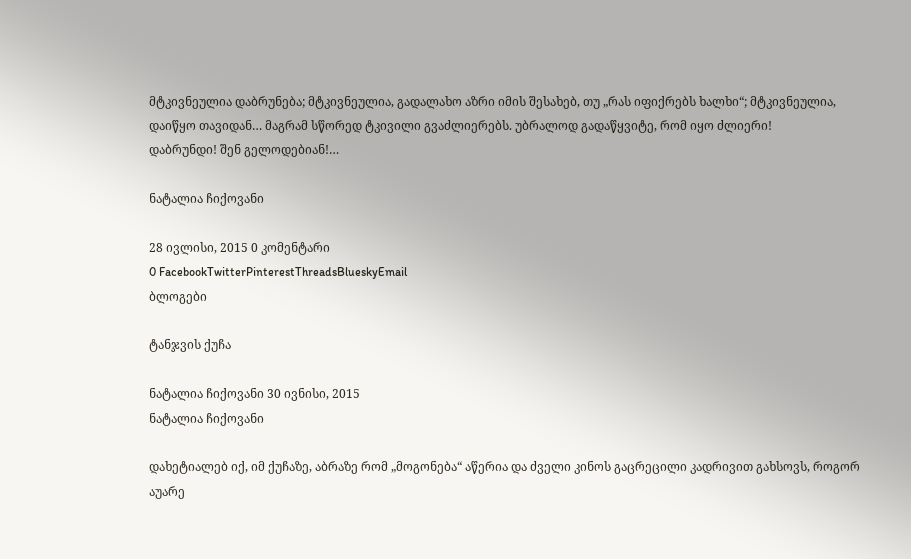მტკივნეულია დაბრუნება; მტკივნეულია, გადალახო აზრი იმის შესახებ, თუ „რას იფიქრებს ხალხი“; მტკივნეულია, დაიწყო თავიდან… მაგრამ სწორედ ტკივილი გვაძლიერებს. უბრალოდ გადაწყვიტე, რომ იყო ძლიერი!
დაბრუნდი! შენ გელოდებიან!…

ნატალია ჩიქოვანი

28 ივლისი, 2015 0 კომენტარი
0 FacebookTwitterPinterestThreadsBlueskyEmail
ბლოგები

ტანჯვის ქუჩა

ნატალია ჩიქოვანი 30 ივნისი, 2015
ნატალია ჩიქოვანი

დახეტიალებ იქ, იმ ქუჩაზე, აბრაზე რომ „მოგონება“ აწერია და ძველი კინოს გაცრეცილი კადრივით გახსოვს, როგორ აუარე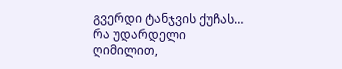გვერდი ტანჯვის ქუჩას… რა უდარდელი ღიმილით,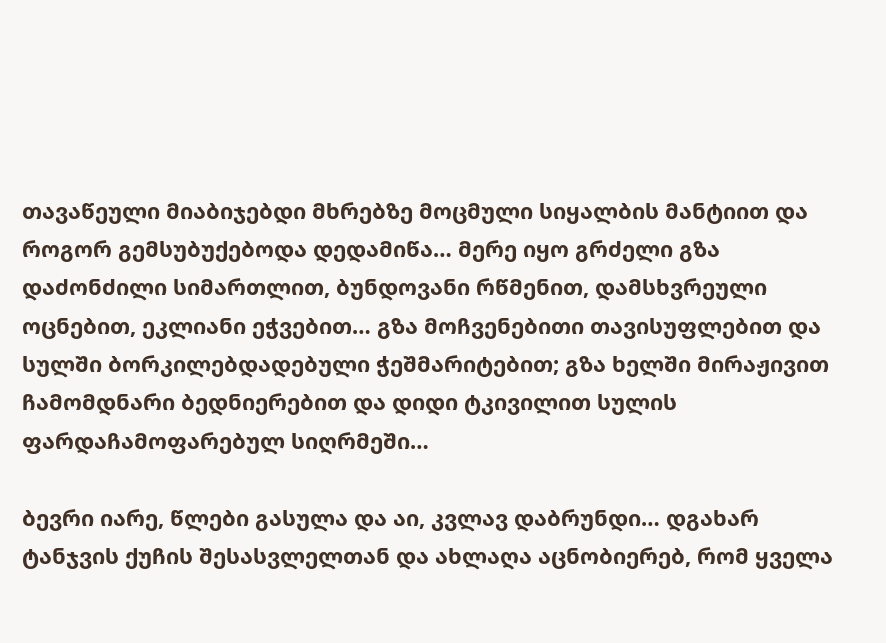თავაწეული მიაბიჯებდი მხრებზე მოცმული სიყალბის მანტიით და როგორ გემსუბუქებოდა დედამიწა… მერე იყო გრძელი გზა დაძონძილი სიმართლით, ბუნდოვანი რწმენით, დამსხვრეული ოცნებით, ეკლიანი ეჭვებით… გზა მოჩვენებითი თავისუფლებით და სულში ბორკილებდადებული ჭეშმარიტებით; გზა ხელში მირაჟივით ჩამომდნარი ბედნიერებით და დიდი ტკივილით სულის ფარდაჩამოფარებულ სიღრმეში…

ბევრი იარე, წლები გასულა და აი, კვლავ დაბრუნდი… დგახარ ტანჯვის ქუჩის შესასვლელთან და ახლაღა აცნობიერებ, რომ ყველა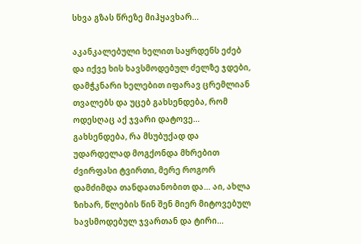სხვა გზას წრეზე მიჰყავხარ…

აკანკალებული ხელით საყრდენს ეძებ და იქვე ხის ხავსმოდებულ ძელზე ჯდები, დამჭკნარი ხელებით იფარავ ცრემლიან თვალებს და უცებ გახსენდება, რომ ოდესღაც აქ ჯვარი დატოვე… გახსენდება, რა მსუბუქად და უდარდელად მოგქონდა მხრებით ძვირფასი ტვირთი, მერე როგორ დამძიმდა თანდათანობით და… აი, ახლა ზიხარ, წლების წინ შენ მიერ მიტოვებულ ხავსმოდებულ ჯვართან და ტირი…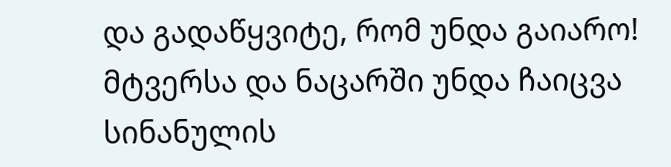და გადაწყვიტე, რომ უნდა გაიარო! მტვერსა და ნაცარში უნდა ჩაიცვა სინანულის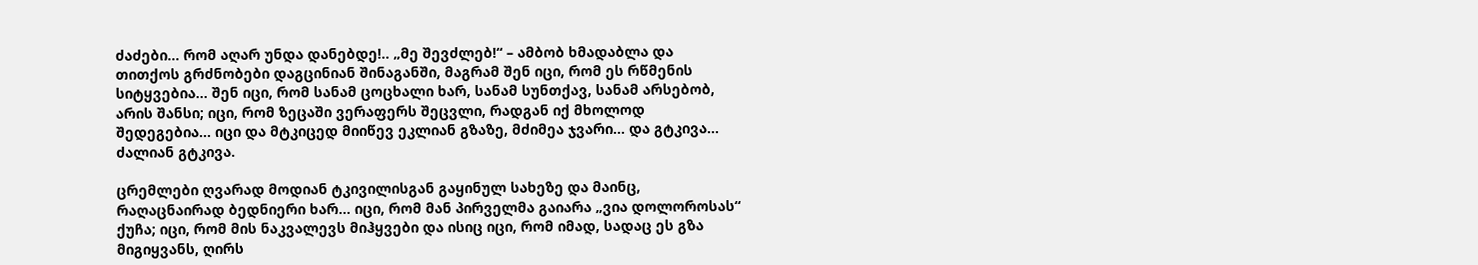ძაძები… რომ აღარ უნდა დანებდე!.. „მე შევძლებ!“ – ამბობ ხმადაბლა და თითქოს გრძნობები დაგცინიან შინაგანში, მაგრამ შენ იცი, რომ ეს რწმენის სიტყვებია… შენ იცი, რომ სანამ ცოცხალი ხარ, სანამ სუნთქავ, სანამ არსებობ, არის შანსი; იცი, რომ ზეცაში ვერაფერს შეცვლი, რადგან იქ მხოლოდ შედეგებია… იცი და მტკიცედ მიიწევ ეკლიან გზაზე, მძიმეა ჯვარი… და გტკივა… ძალიან გტკივა.

ცრემლები ღვარად მოდიან ტკივილისგან გაყინულ სახეზე და მაინც, რაღაცნაირად ბედნიერი ხარ… იცი, რომ მან პირველმა გაიარა „ვია დოლოროსას“ ქუჩა; იცი, რომ მის ნაკვალევს მიჰყვები და ისიც იცი, რომ იმად, სადაც ეს გზა მიგიყვანს, ღირს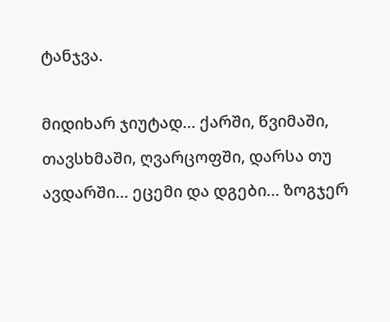ტანჯვა.

მიდიხარ ჯიუტად… ქარში, წვიმაში, თავსხმაში, ღვარცოფში, დარსა თუ ავდარში… ეცემი და დგები… ზოგჯერ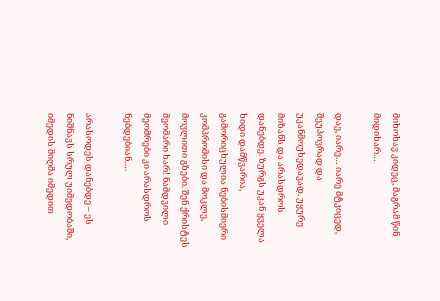მიხოხავ კიდეც, მაგრამ წინ მიდიხარ…

დაე, იარე… იარე მტკიცედ, შეუპოვრად და უკანმოუხედავად. უყურე მიზანს და არასდროს დანებდე. ზურგს უკან ყველა ხიდი დამწვარია, გამორიცხულია ნებისმიერი კომპრომისი და მოკლე, მოვლითი გზები. შენ ქრისტეს მეომარი ხარ! ნამდვილი მეომრები კი არასდროს ნებდებიან….

არასოდეს დანებდე – ეს ნიშნავს სრულ უიმედობაში, იმედის მიღმა იმედით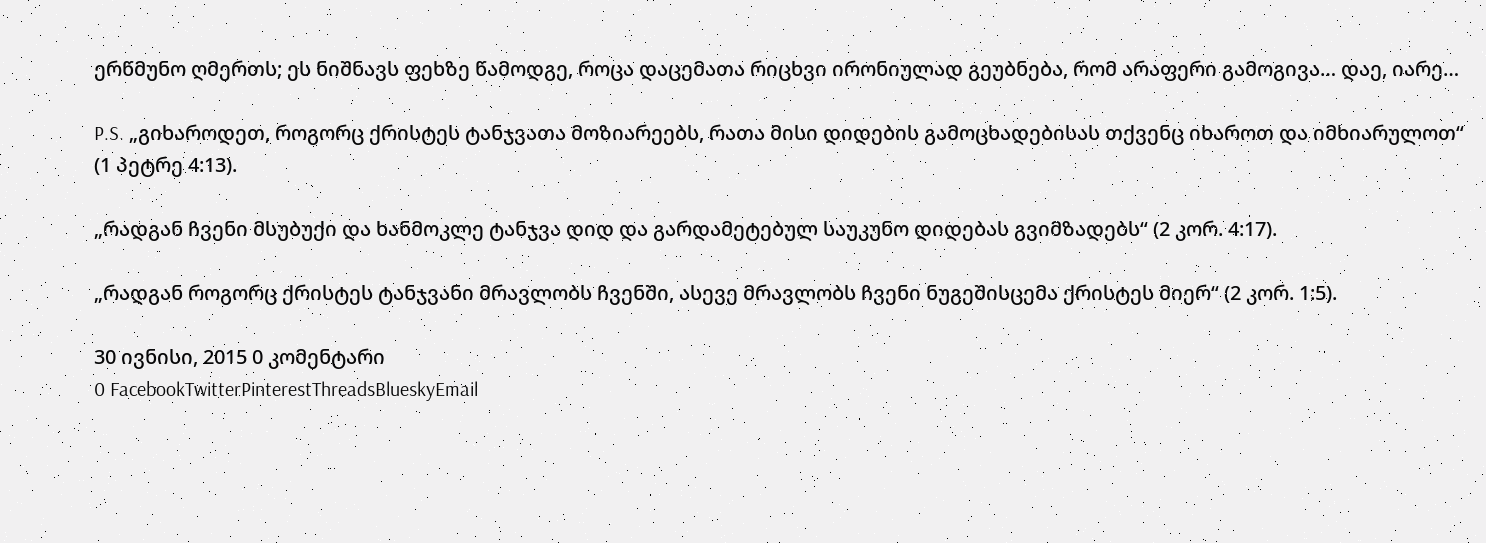ერწმუნო ღმერთს; ეს ნიშნავს ფეხზე წამოდგე, როცა დაცემათა რიცხვი ირონიულად გეუბნება, რომ არაფერი გამოგივა… დაე, იარე…

P.S. „გიხაროდეთ, როგორც ქრისტეს ტანჯვათა მოზიარეებს, რათა მისი დიდების გამოცხადებისას თქვენც იხაროთ და იმხიარულოთ“ (1 პეტრე 4:13).

„რადგან ჩვენი მსუბუქი და ხანმოკლე ტანჯვა დიდ და გარდამეტებულ საუკუნო დიდებას გვიმზადებს“ (2 კორ. 4:17).

„რადგან როგორც ქრისტეს ტანჯვანი მრავლობს ჩვენში, ასევე მრავლობს ჩვენი ნუგეშისცემა ქრისტეს მიერ“ (2 კორ. 1:5).

30 ივნისი, 2015 0 კომენტარი
0 FacebookTwitterPinterestThreadsBlueskyEmail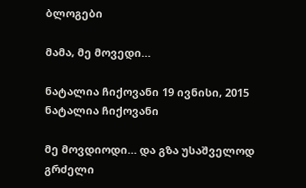ბლოგები

მამა, მე მოვედი…

ნატალია ჩიქოვანი 19 ივნისი, 2015
ნატალია ჩიქოვანი

მე მოვდიოდი… და გზა უსაშველოდ გრძელი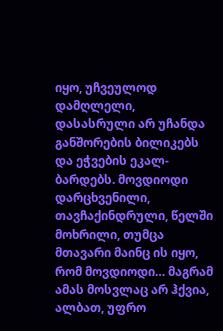იყო, უჩვეულოდ დამღლელი, დასასრული არ უჩანდა განშორების ბილიკებს და ეჭვების ეკალ-ბარდებს. მოვდიოდი დარცხვენილი, თავჩაქინდრული, წელში მოხრილი, თუმცა მთავარი მაინც ის იყო, რომ მოვდიოდი… მაგრამ ამას მოსვლაც არ ჰქვია, ალბათ, უფრო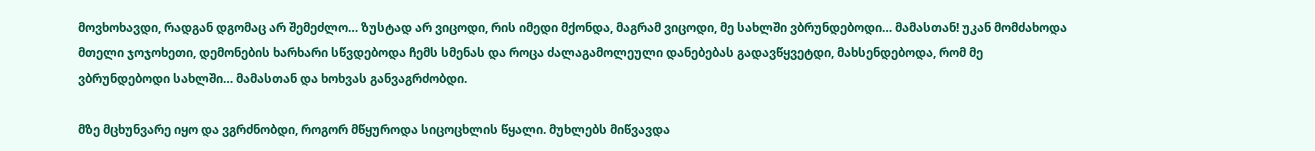მოვხოხავდი, რადგან დგომაც არ შემეძლო… ზუსტად არ ვიცოდი, რის იმედი მქონდა, მაგრამ ვიცოდი, მე სახლში ვბრუნდებოდი… მამასთან! უკან მომძახოდა მთელი ჯოჯოხეთი, დემონების ხარხარი სწვდებოდა ჩემს სმენას და როცა ძალაგამოლეული დანებებას გადავწყვეტდი, მახსენდებოდა, რომ მე ვბრუნდებოდი სახლში… მამასთან და ხოხვას განვაგრძობდი.

მზე მცხუნვარე იყო და ვგრძნობდი, როგორ მწყუროდა სიცოცხლის წყალი. მუხლებს მიწვავდა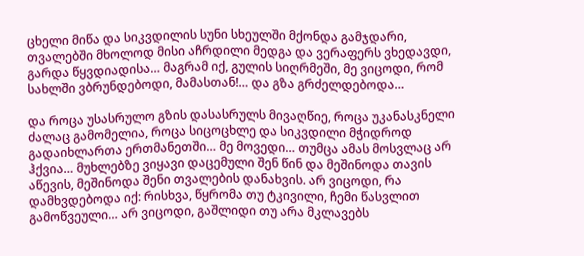ცხელი მიწა და სიკვდილის სუნი სხეულში მქონდა გამჯდარი, თვალებში მხოლოდ მისი აჩრდილი მედგა და ვერაფერს ვხედავდი, გარდა წყვდიადისა… მაგრამ იქ, გულის სიღრმეში, მე ვიცოდი, რომ სახლში ვბრუნდებოდი, მამასთან!… და გზა გრძელდებოდა…

და როცა უსასრულო გზის დასასრულს მივაღწიე, როცა უკანასკნელი ძალაც გამომელია, როცა სიცოცხლე და სიკვდილი მჭიდროდ გადაიხლართა ერთმანეთში… მე მოვედი… თუმცა ამას მოსვლაც არ ჰქვია… მუხლებზე ვიყავი დაცემული შენ წინ და მეშინოდა თავის აწევის, მეშინოდა შენი თვალების დანახვის. არ ვიცოდი, რა დამხვდებოდა იქ: რისხვა, წყრომა თუ ტკივილი, ჩემი წასვლით გამოწვეული… არ ვიცოდი, გაშლიდი თუ არა მკლავებს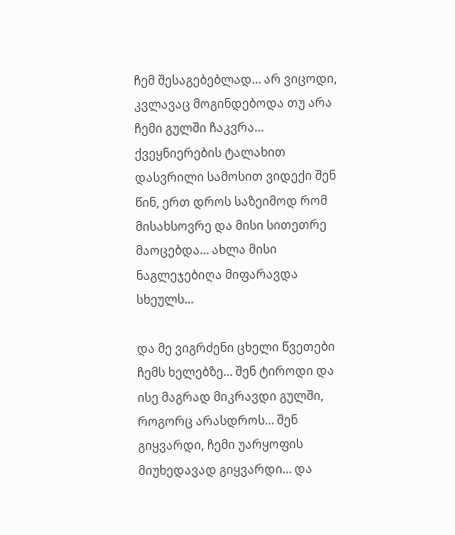ჩემ შესაგებებლად… არ ვიცოდი, კვლავაც მოგინდებოდა თუ არა ჩემი გულში ჩაკვრა… ქვეყნიერების ტალახით დასვრილი სამოსით ვიდექი შენ წინ, ერთ დროს საზეიმოდ რომ მისახსოვრე და მისი სითეთრე მაოცებდა… ახლა მისი ნაგლეჯებიღა მიფარავდა სხეულს…

და მე ვიგრძენი ცხელი წვეთები ჩემს ხელებზე… შენ ტიროდი და ისე მაგრად მიკრავდი გულში, როგორც არასდროს… შენ გიყვარდი, ჩემი უარყოფის მიუხედავად გიყვარდი… და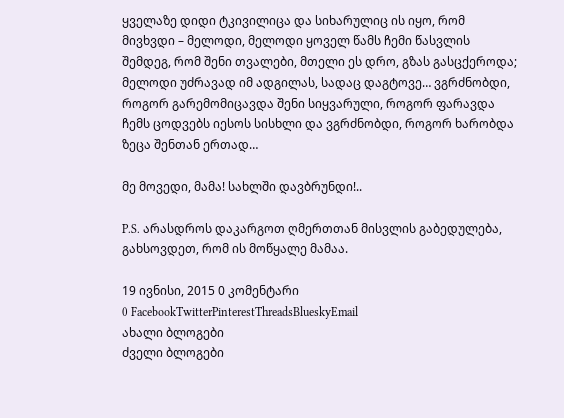ყველაზე დიდი ტკივილიცა და სიხარულიც ის იყო, რომ მივხვდი – მელოდი, მელოდი ყოველ წამს ჩემი წასვლის შემდეგ, რომ შენი თვალები, მთელი ეს დრო, გზას გასცქეროდა; მელოდი უძრავად იმ ადგილას, სადაც დაგტოვე… ვგრძნობდი, როგორ გარემომიცავდა შენი სიყვარული, როგორ ფარავდა ჩემს ცოდვებს იესოს სისხლი და ვგრძნობდი, როგორ ხარობდა ზეცა შენთან ერთად…

მე მოვედი, მამა! სახლში დავბრუნდი!..

P.S. არასდროს დაკარგოთ ღმერთთან მისვლის გაბედულება, გახსოვდეთ, რომ ის მოწყალე მამაა.

19 ივნისი, 2015 0 კომენტარი
0 FacebookTwitterPinterestThreadsBlueskyEmail
ახალი ბლოგები
ძველი ბლოგები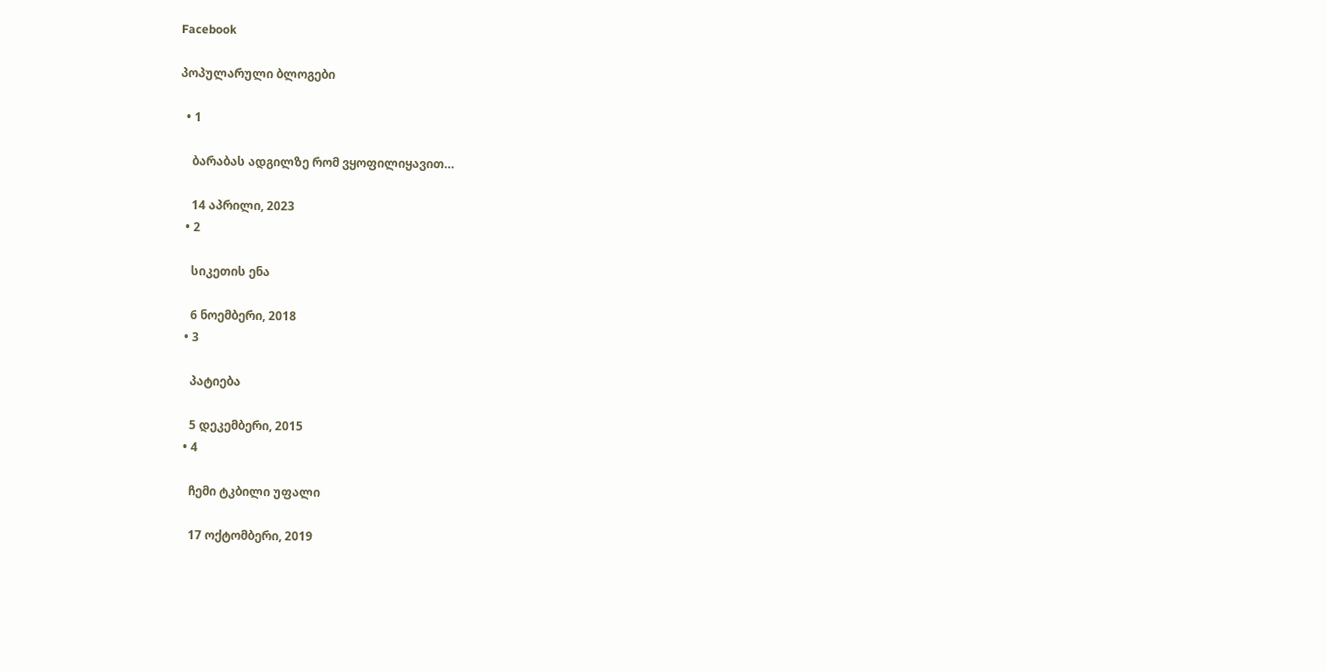Facebook

პოპულარული ბლოგები

  • 1

    ბარაბას ადგილზე რომ ვყოფილიყავით…

    14 აპრილი, 2023
  • 2

    სიკეთის ენა

    6 ნოემბერი, 2018
  • 3

    პატიება

    5 დეკემბერი, 2015
  • 4

    ჩემი ტკბილი უფალი

    17 ოქტომბერი, 2019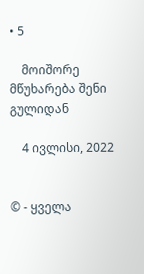• 5

    მოიშორე მწუხარება შენი გულიდან

    4 ივლისი, 2022


© - ყველა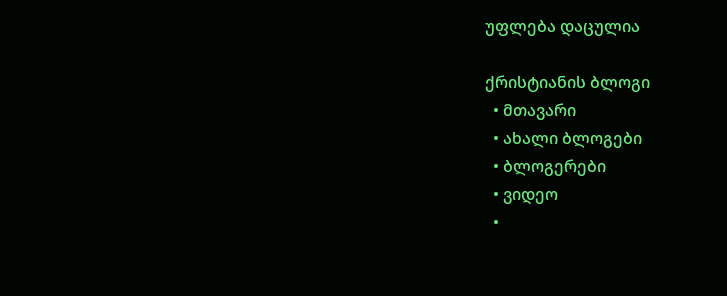უფლება დაცულია

ქრისტიანის ბლოგი
  • მთავარი
  • ახალი ბლოგები
  • ბლოგერები
  • ვიდეო
  •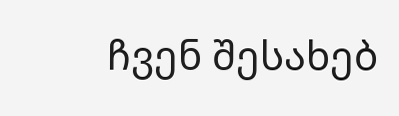ჩვენ შესახებ